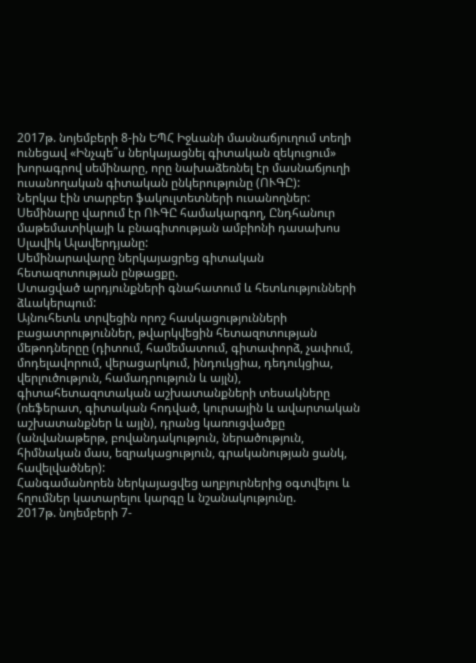2017թ. նոյեմբերի 8-ին ԵՊՀ Իջևանի մասնաճյուղում տեղի ունեցավ «Ինչպե՞ս ներկայացնել գիտական զեկուցում» խորագրով սեմինարը, որը նախաձեռնել էր մասնաճյուղի ուսանողական գիտական ընկերությունը (ՈՒԳԸ):
Ներկա էին տարբեր ֆակուլտետների ուսանողներ: Սեմինարը վարում էր ՈՒԳԸ համակարգող, Ընդհանուր մաթեմատիկայի և բնագիտության ամբիոնի դասախոս Սլավիկ Ալավերդյանը:
Սեմինարավարը ներկայացրեց գիտական հետազոտության ընթացքը.
Ստացված արդյունքների գնահատում և հետևությունների ձևակերպում:
Այնուհետև տրվեցին որոշ հասկացությունների բացատրություններ, թվարկվեցին հետազոտության մեթոդներըը (դիտում, համեմատում, գիտափորձ, չափում, մոդելավորում, վերացարկում, ինդուկցիա, դեդուկցիա, վերլուծություն, համադրություն և այլն), գիտահետազոտական աշխատանքների տեսակները (ռեֆերատ, գիտական հոդված, կուրսային և ավարտական աշխատանքներ և այլն), դրանց կառուցվածքը (անվանաթերթ, բովանդակություն, ներածություն, հիմնական մաս, եզրակացություն, գրականության ցանկ, հավելվածներ):
Հանգամանորեն ներկայացվեց աղբյուրներից օգտվելու և հղումներ կատարելու կարգը և նշանակությունը.
2017թ. նոյեմբերի 7-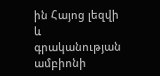ին Հայոց լեզվի և գրականության ամբիոնի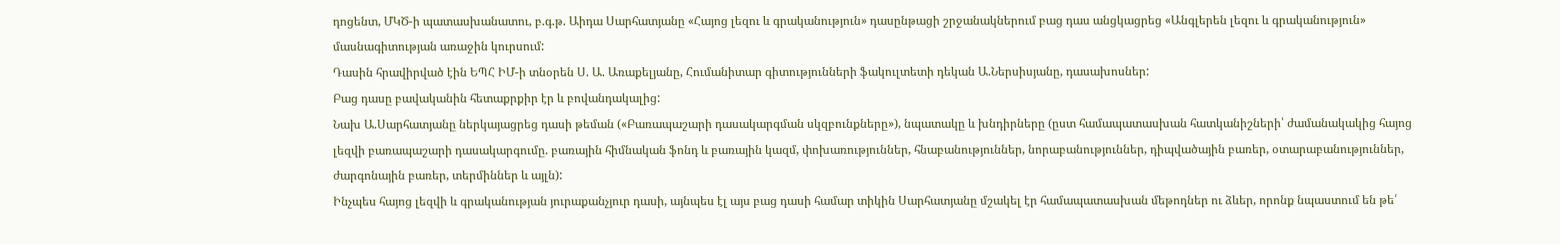դոցենտ, ՄԿԾ-ի պատասխանատու, բ.գ.թ. Աիդա Սարհատյանը «Հայոց լեզու և գրականություն» դասընթացի շրջանակներում բաց դաս անցկացրեց «Անգլերեն լեզու և գրականություն» մասնագիտության առաջին կուրսում:
Դասին հրավիրված էին ԵՊՀ ԻՄ-ի տնօրեն Ս. Ա. Առաքելյանը, Հումանիտար գիտությունների ֆակուլտետի դեկան Ա.Ներսիսյանը, դասախոսներ:
Բաց դասը բավականին հետաքրքիր էր և բովանդակալից:
Նախ Ա.Սարհատյանը ներկայացրեց դասի թեման («Բառապաշարի դասակարգման սկզբունքները»), նպատակը և խնդիրները (ըստ համապատասխան հատկանիշների՝ ժամանակակից հայոց լեզվի բառապաշարի դասակարգումը. բառային հիմնական ֆոնդ և բառային կազմ, փոխառություններ, հնաբանություններ, նորաբանություններ, դիպվածային բառեր, օտարաբանություններ, ժարգոնային բառեր, տերմիններ և այլն):
Ինչպես հայոց լեզվի և գրականության յուրաքանչյուր դասի, այնպես էլ այս բաց դասի համար տիկին Սարհատյանը մշակել էր համապատասխան մեթոդներ ու ձևեր, որոնք նպաստում են թե՛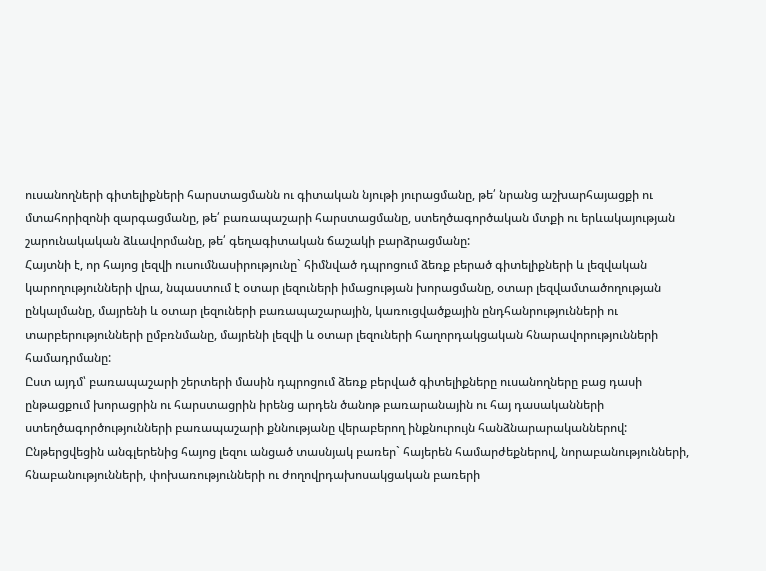ուսանողների գիտելիքների հարստացմանն ու գիտական նյութի յուրացմանը, թե՛ նրանց աշխարհայացքի ու մտահորիզոնի զարգացմանը, թե՛ բառապաշարի հարստացմանը, ստեղծագործական մտքի ու երևակայության շարունակական ձևավորմանը, թե՛ գեղագիտական ճաշակի բարձրացմանը:
Հայտնի է, որ հայոց լեզվի ուսումնասիրությունը` հիմնված դպրոցում ձեռք բերած գիտելիքների և լեզվական կարողությունների վրա, նպաստում է օտար լեզուների իմացության խորացմանը, օտար լեզվամտածողության ընկալմանը, մայրենի և օտար լեզուների բառապաշարային, կառուցվածքային ընդհանրությունների ու տարբերությունների ըմբռնմանը, մայրենի լեզվի և օտար լեզուների հաղորդակցական հնարավորությունների համադրմանը:
Ըստ այդմ՝ բառապաշարի շերտերի մասին դպրոցում ձեռք բերված գիտելիքները ուսանողները բաց դասի ընթացքում խորացրին ու հարստացրին իրենց արդեն ծանոթ բառարանային ու հայ դասականների ստեղծագործությունների բառապաշարի քննությանը վերաբերող ինքնուրույն հանձնարարականներով:
Ընթերցվեցին անգլերենից հայոց լեզու անցած տասնյակ բառեր` հայերեն համարժեքներով, նորաբանությունների, հնաբանությունների, փոխառությունների ու ժողովրդախոսակցական բառերի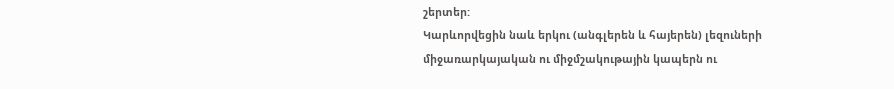շերտեր:
Կարևորվեցին նաև երկու (անգլերեն և հայերեն) լեզուների միջառարկայական ու միջմշակութային կապերն ու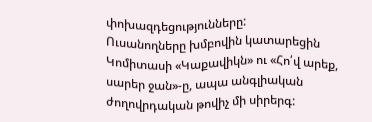փոխազդեցությունները:
Ուսանողները խմբովին կատարեցին Կոմիտասի «Կաքավիկն» ու «Հո՛վ արեք, սարեր ջան»-ը, ապա անգլիական ժողովրդական թովիչ մի սիրերգ: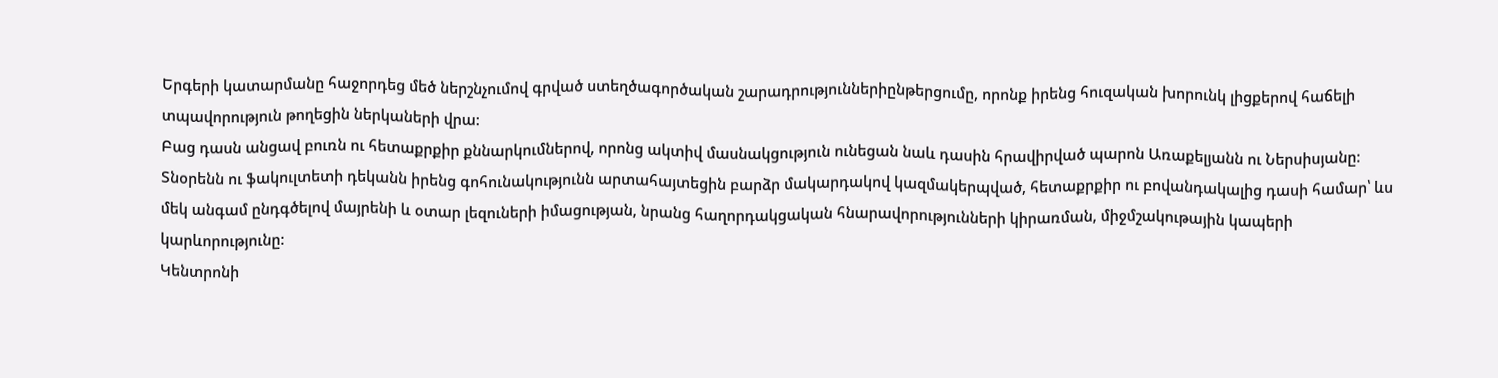Երգերի կատարմանը հաջորդեց մեծ ներշնչումով գրված ստեղծագործական շարադրություններիընթերցումը, որոնք իրենց հուզական խորունկ լիցքերով հաճելի տպավորություն թողեցին ներկաների վրա:
Բաց դասն անցավ բուռն ու հետաքրքիր քննարկումներով, որոնց ակտիվ մասնակցություն ունեցան նաև դասին հրավիրված պարոն Առաքելյանն ու Ներսիսյանը:
Տնօրենն ու ֆակուլտետի դեկանն իրենց գոհունակությունն արտահայտեցին բարձր մակարդակով կազմակերպված, հետաքրքիր ու բովանդակալից դասի համար՝ ևս մեկ անգամ ընդգծելով մայրենի և օտար լեզուների իմացության, նրանց հաղորդակցական հնարավորությունների կիրառման, միջմշակութային կապերի կարևորությունը:
Կենտրոնի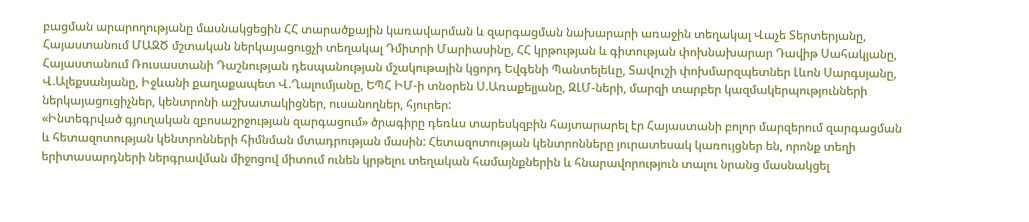բացման արարողությանը մասնակցեցին ՀՀ տարածքային կառավարման և զարգացման նախարարի առաջին տեղակալ Վաչե Տերտերյանը, Հայաստանում ՄԱԶԾ մշտական ներկայացուցչի տեղակալ Դմիտրի Մարիասինը, ՀՀ կրթության և գիտության փոխնախարար Դավիթ Սահակյանը, Հայաստանում Ռուսաստանի Դաշնության դեսպանության մշակութային կցորդ Եվգենի Պանտելեևը, Տավուշի փոխմարզպետներ Լևոն Սարգսյանը, Վ.Ալեքսանյանը, Իջևանի քաղաքապետ Վ.Ղալումյանը, ԵՊՀ ԻՄ-ի տնօրեն Ս.Առաքելյանը, ԶԼՄ-ների, մարզի տարբեր կազմակերպությունների ներկայացուցիչներ, կենտրոնի աշխատակիցներ, ուսանողներ, հյուրեր:
«Ինտեգրված գյուղական զբոսաշրջության զարգացում» ծրագիրը դեռևս տարեսկզբին հայտարարել էր Հայաստանի բոլոր մարզերում զարգացման և հետազոտության կենտրոնների հիմնման մտադրության մասին: Հետազոտության կենտրոնները յուրատեսակ կառույցներ են, որոնք տեղի երիտասարդների ներգրավման միջոցով միտում ունեն կրթելու տեղական համայնքներին և հնարավորություն տալու նրանց մասնակցել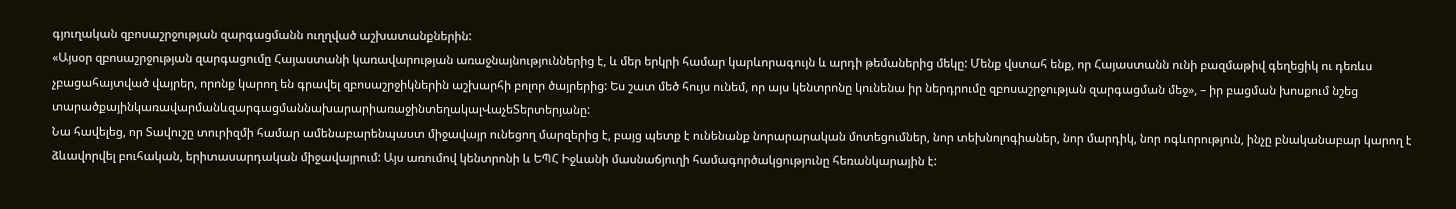գյուղական զբոսաշրջության զարգացմանն ուղղված աշխատանքներին:
«Այսօր զբոսաշրջության զարգացումը Հայաստանի կառավարության առաջնայնություններից է, և մեր երկրի համար կարևորագույն և արդի թեմաներից մեկը: Մենք վստահ ենք, որ Հայաստանն ունի բազմաթիվ գեղեցիկ ու դեռևս չբացահայտված վայրեր, որոնք կարող են գրավել զբոսաշրջիկներին աշխարհի բոլոր ծայրերից: Ես շատ մեծ հույս ունեմ, որ այս կենտրոնը կունենա իր ներդրումը զբոսաշրջության զարգացման մեջ», – իր բացման խոսքում նշեց տարածքայինկառավարմանևզարգացմաննախարարիառաջինտեղակալՎաչեՏերտերյանը:
Նա հավելեց, որ Տավուշը տուրիզմի համար ամենաբարենպաստ միջավայր ունեցող մարզերից է, բայց պետք է ունենանք նորարարական մոտեցումներ, նոր տեխնոլոգիաներ, նոր մարդիկ, նոր ոգևորություն, ինչը բնականաբար կարող է ձևավորվել բուհական, երիտասարդական միջավայրում: Այս առումով կենտրոնի և ԵՊՀ Իջևանի մասնաճյուղի համագործակցությունը հեռանկարային է: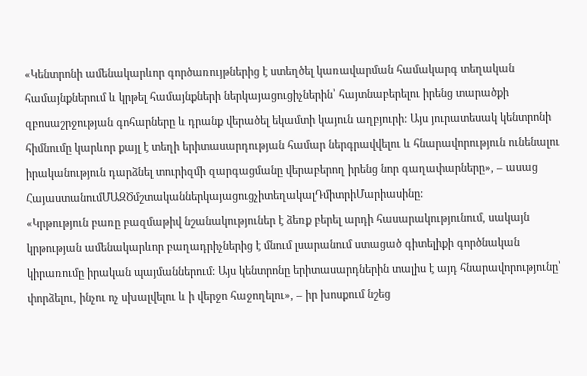«Կենտրոնի ամենակարևոր գործառույթներից է ստեղծել կառավարման համակարգ տեղական համայնքներում և կրթել համայնքների ներկայացուցիչներին՝ հայտնաբերելու իրենց տարածքի զբոսաշրջության գոհարները և դրանք վերածել եկամտի կայուն աղբյուրի: Այս յուրատեսակ կենտրոնի հիմնումը կարևոր քայլ է տեղի երիտասարդության համար ներգրավվելու և հնարավորություն ունենալու իրականություն դարձնել տուրիզմի զարգացմանը վերաբերող իրենց նոր գաղափարները», – ասաց ՀայաստանումՄԱԶԾմշտականներկայացուցչիտեղակալԴմիտրիՄարիասինը:
«Կրթություն բառը բազմաթիվ նշանակություներ է ձեռք բերել արդի հասարակությունում, սակայն կրթության ամենակարևոր բաղադրիչներից է մնում լսարանում ստացած գիտելիքի գործնական կիրառումը իրական պայմաններում: Այս կենտրոնը երիտասարդներին տալիս է այդ հնարավորությունը՝ փորձելու, ինչու ոչ սխալվելու և ի վերջո հաջողելու», – իր խոսքում նշեց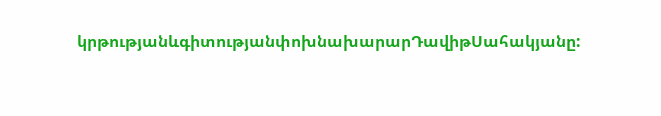կրթությանևգիտությանփոխնախարարԴավիթՍահակյանը: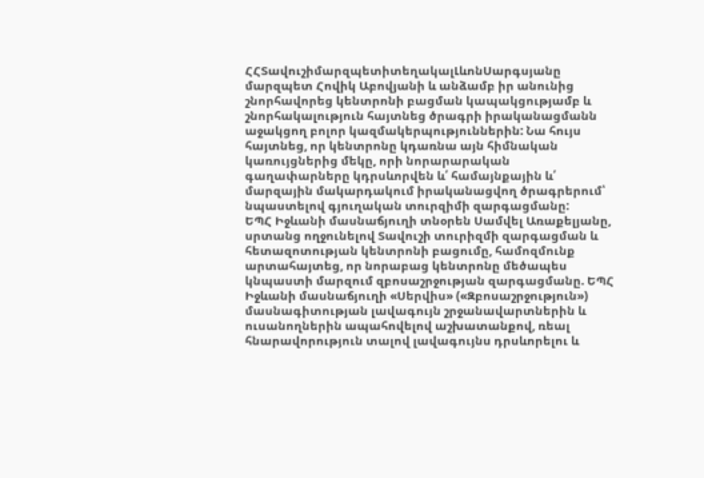ՀՀՏավուշիմարզպետիտեղակալԼևոնՍարգսյանը մարզպետ Հովիկ Աբովյանի և անձամբ իր անունից շնորհավորեց կենտրոնի բացման կապակցությամբ և շնորհակալություն հայտնեց ծրագրի իրականացմանն աջակցող բոլոր կազմակերպություններին: Նա հույս հայտնեց, որ կենտրոնը կդառնա այն հիմնական կառույցներից մեկը, որի նորարարական գաղափարները կդրսևորվեն և՛ համայնքային և՛ մարզային մակարդակում իրականացվող ծրագրերում՝ նպաստելով գյուղական տուրզիմի զարգացմանը:
ԵՊՀ Իջևանի մասնաճյուղի տնօրեն Սամվել Առաքելյանը, սրտանց ողջունելով Տավուշի տուրիզմի զարգացման և հետազոտության կենտրոնի բացումը, համոզմունք արտահայտեց, որ նորաբաց կենտրոնը մեծապես կնպաստի մարզում զբոսաշրջության զարգացմանը. ԵՊՀ Իջևանի մասնաճյուղի «Սերվիս» («Զբոսաշրջություն») մասնագիտության լավագույն շրջանավարտներին և ուսանողներին ապահովելով աշխատանքով, ռեալ հնարավորություն տալով լավագույնս դրսևորելու և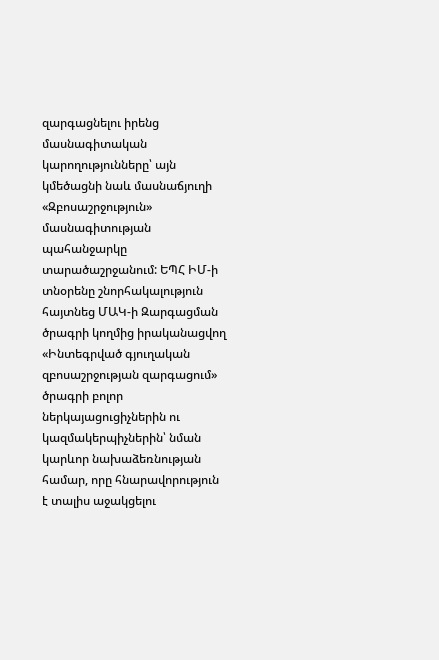զարգացնելու իրենց մասնագիտական կարողությունները՝ այն կմեծացնի նաև մասնաճյուղի «Զբոսաշրջություն» մասնագիտության պահանջարկը տարածաշրջանում: ԵՊՀ ԻՄ-ի տնօրենը շնորհակալություն հայտնեց ՄԱԿ-ի Զարգացման ծրագրի կողմից իրականացվող «Ինտեգրված գյուղական զբոսաշրջության զարգացում» ծրագրի բոլոր ներկայացուցիչներին ու կազմակերպիչներին՝ նման կարևոր նախաձեռնության համար, որը հնարավորություն է տալիս աջակցելու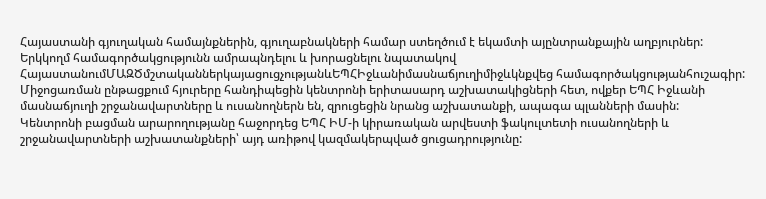Հայաստանի գյուղական համայնքներին, գյուղաբնակների համար ստեղծում է եկամտի այընտրանքային աղբյուրներ:
Երկկողմ համագործակցությունն ամրապնդելու և խորացնելու նպատակով ՀայաստանումՄԱԶԾմշտականներկայացուցչությանևԵՊՀԻջևանիմասնաճյուղիմիջևկնքվեց համագործակցությանհուշագիր:
Միջոցառման ընթացքում հյուրերը հանդիպեցին կենտրոնի երիտասարդ աշխատակիցների հետ, ովքեր ԵՊՀ Իջևանի մասնաճյուղի շրջանավարտները և ուսանողներն են, զրուցեցին նրանց աշխատանքի, ապագա պլանների մասին:
Կենտրոնի բացման արարողությանը հաջորդեց ԵՊՀ ԻՄ-ի կիրառական արվեստի ֆակուլտետի ուսանողների և շրջանավարտների աշխատանքների՝ այդ առիթով կազմակերպված ցուցադրությունը: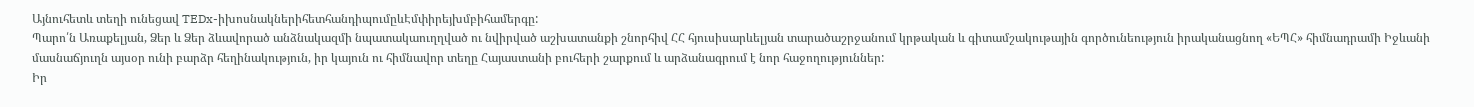Այնուհետև տեղի ունեցավ TEDx-իխոսնակներիհետհանդիպումըևԷմփիրեյխմբիհամերգը:
Պարո՛ն Առաքելյան, Ձեր և Ձեր ձևավորած անձնակազմի նպատակաուղղված ու նվիրված աշխատանքի շնորհիվ ՀՀ հյուսիսարևելյան տարածաշրջանում կրթական և գիտամշակութային գործունեություն իրականացնող «ԵՊՀ» հիմնադրամի Իջևանի մասնաճյուղն այսօր ունի բարձր հեղինակություն, իր կայուն ու հիմնավոր տեղը Հայաստանի բուհերի շարքում և արձանագրում է նոր հաջողություններ:
Իր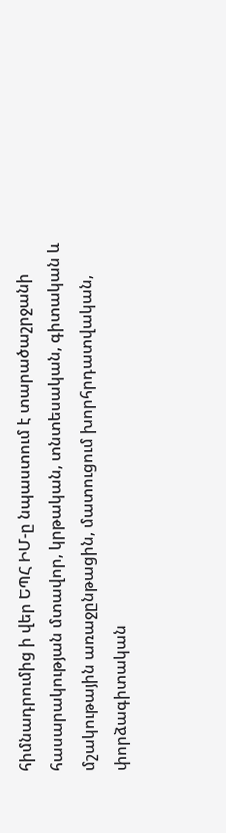հիմնադրումից ի վեր ԵՊՀ ԻՄ-ը նպաստում է տարածաշրջանի հասարակության մտավոր, կրթական, տնտեսական, գիտական և մշակութային առաջընթացին, մատուցում խորհրդատվական, փորձագիտական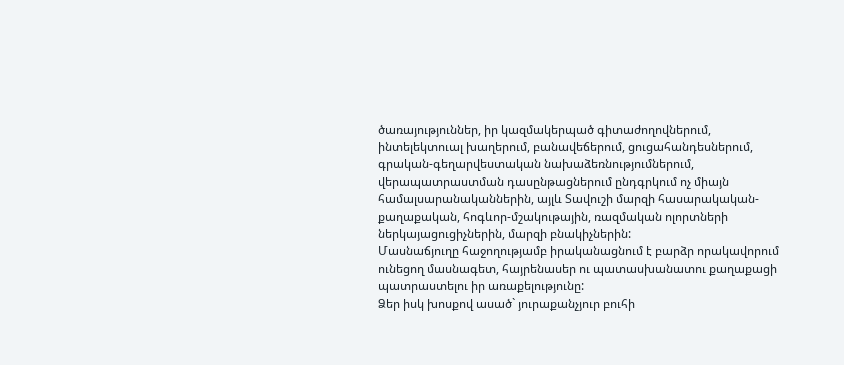ծառայություններ, իր կազմակերպած գիտաժողովներում, ինտելեկտուալ խաղերում, բանավեճերում, ցուցահանդեսներում, գրական-գեղարվեստական նախաձեռնությումներում, վերապատրաստման դասընթացներում ընդգրկում ոչ միայն համալսարանականներին, այլև Տավուշի մարզի հասարակական-քաղաքական, հոգևոր-մշակութային, ռազմական ոլորտների ներկայացուցիչներին, մարզի բնակիչներին:
Մասնաճյուղը հաջողությամբ իրականացնում է բարձր որակավորում ունեցող մասնագետ, հայրենասեր ու պատասխանատու քաղաքացի պատրաստելու իր առաքելությունը:
Ձեր իսկ խոսքով ասած` յուրաքանչյուր բուհի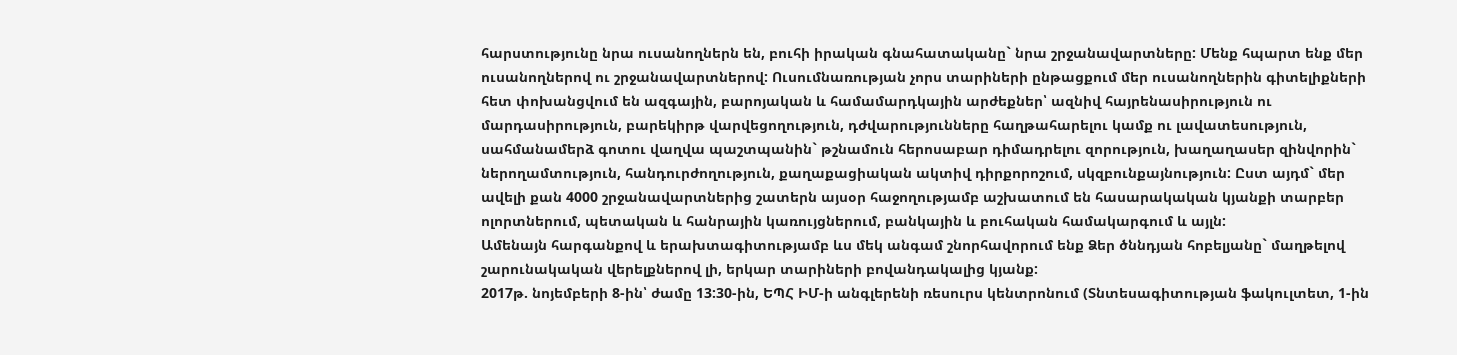հարստությունը նրա ուսանողներն են, բուհի իրական գնահատականը` նրա շրջանավարտները: Մենք հպարտ ենք մեր ուսանողներով ու շրջանավարտներով: Ուսումնառության չորս տարիների ընթացքում մեր ուսանողներին գիտելիքների հետ փոխանցվում են ազգային, բարոյական և համամարդկային արժեքներ՝ ազնիվ հայրենասիրություն ու մարդասիրություն, բարեկիրթ վարվեցողություն, դժվարությունները հաղթահարելու կամք ու լավատեսություն, սահմանամերձ գոտու վաղվա պաշտպանին` թշնամուն հերոսաբար դիմադրելու զորություն, խաղաղասեր զինվորին` ներողամտություն, հանդուրժողություն, քաղաքացիական ակտիվ դիրքորոշում, սկզբունքայնություն: Ըստ այդմ` մեր ավելի քան 4000 շրջանավարտներից շատերն այսօր հաջողությամբ աշխատում են հասարակական կյանքի տարբեր ոլորտներում, պետական և հանրային կառույցներում, բանկային և բուհական համակարգում և այլն:
Ամենայն հարգանքով և երախտագիտությամբ ևս մեկ անգամ շնորհավորում ենք Ձեր ծննդյան հոբելյանը` մաղթելով շարունակական վերելքներով լի, երկար տարիների բովանդակալից կյանք:
2017թ. նոյեմբերի 8-ին՝ ժամը 13:30-ին, ԵՊՀ ԻՄ-ի անգլերենի ռեսուրս կենտրոնում (Տնտեսագիտության ֆակուլտետ, 1-ին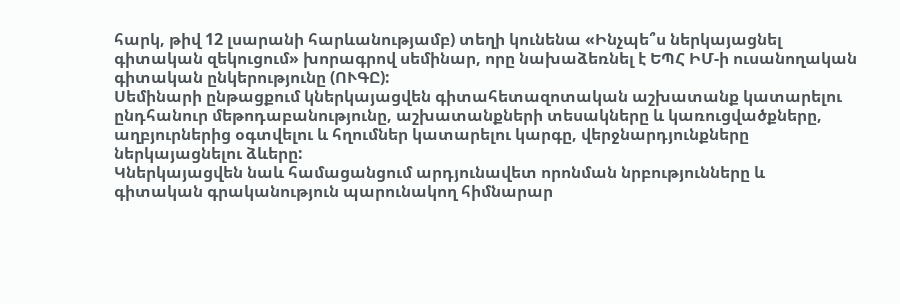հարկ, թիվ 12 լսարանի հարևանությամբ) տեղի կունենա «Ինչպե՞ս ներկայացնել գիտական զեկուցում» խորագրով սեմինար, որը նախաձեռնել է ԵՊՀ ԻՄ-ի ուսանողական գիտական ընկերությունը (ՈՒԳԸ):
Սեմինարի ընթացքում կներկայացվեն գիտահետազոտական աշխատանք կատարելու ընդհանուր մեթոդաբանությունը, աշխատանքների տեսակները և կառուցվածքները, աղբյուրներից օգտվելու և հղումներ կատարելու կարգը, վերջնարդյունքները ներկայացնելու ձևերը:
Կներկայացվեն նաև համացանցում արդյունավետ որոնման նրբությունները և գիտական գրականություն պարունակող հիմնարար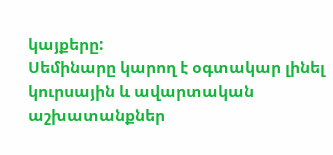կայքերը:
Սեմինարը կարող է օգտակար լինել կուրսային և ավարտական աշխատանքներ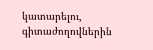կատարելու, գիտաժողովներին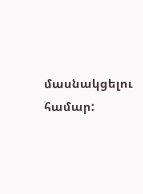մասնակցելու համար: